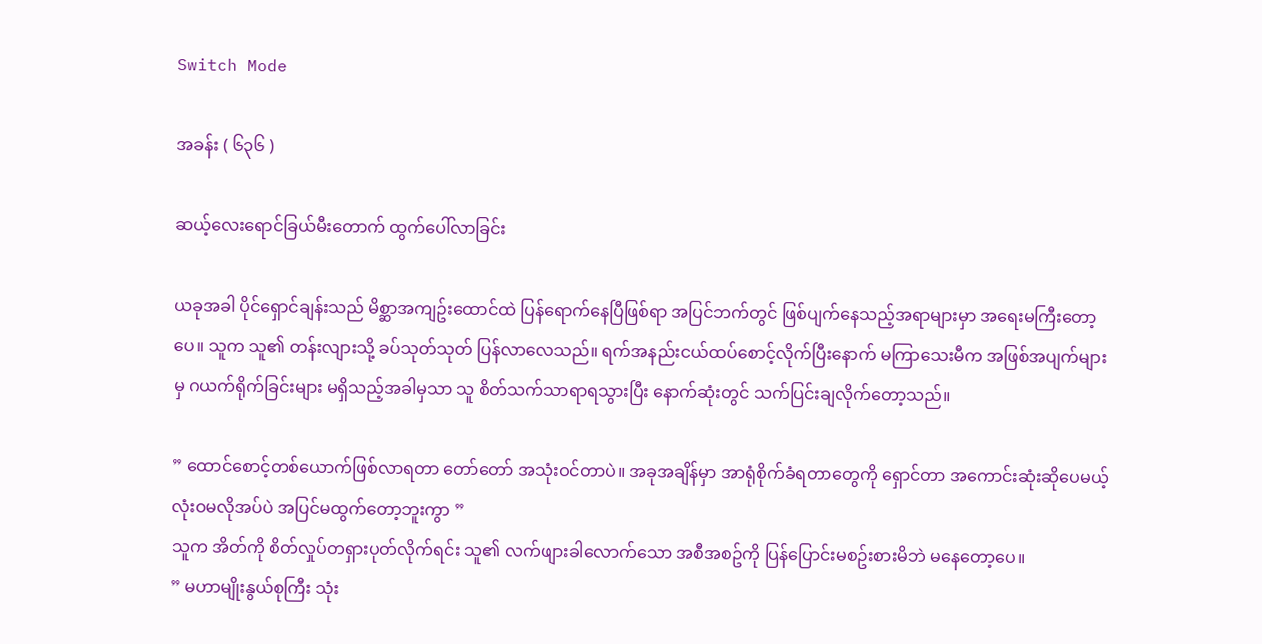Switch Mode

အခန်း ( ၆၃၆ )

ဆယ့်လေးရောင်ခြယ်မီးတောက် ထွက်ပေါ်လာခြင်း

ယခုအခါ ပိုင်ရှောင်ချန်းသည် မိစ္ဆာအကျဥ်းထောင်ထဲ ပြန်ရောက်နေပြီဖြစ်ရာ အပြင်ဘက်တွင် ဖြစ်ပျက်နေသည့်အရာများမှာ အရေးမကြီးတော့ပေ။ သူက သူ၏ တန်းလျားသို့ ခပ်သုတ်သုတ် ပြန်လာလေသည်။ ရက်အနည်းငယ်ထပ်စောင့်လိုက်ပြီးနောက် မကြာသေးမီက အဖြစ်အပျက်များမှ ဂယက်ရိုက်ခြင်းများ မရှိသည့်အခါမှသာ သူ စိတ်သက်သာရာရသွားပြီး နောက်ဆုံးတွင် သက်ပြင်းချလိုက်တော့သည်။

” ထောင်စောင့်တစ်ယောက်ဖြစ်လာရတာ တော်တော် အသုံးဝင်တာပဲ။ အခုအချိန်မှာ အာရုံစိုက်ခံရတာတွေကို ရှောင်တာ အကောင်းဆုံးဆိုပေမယ့် လုံးဝမလိုအပ်ပဲ အပြင်မထွက်တော့ဘူးကွာ ”
သူက အိတ်ကို စိတ်လှုပ်တရှားပုတ်လိုက်ရင်း သူ၏ လက်ဖျားခါလောက်သော အစီအစဥ်ကို ပြန်ပြောင်းမစဥ်းစားမိဘဲ မနေတော့ပေ။
” မဟာမျိုးနွယ်စုကြီး သုံး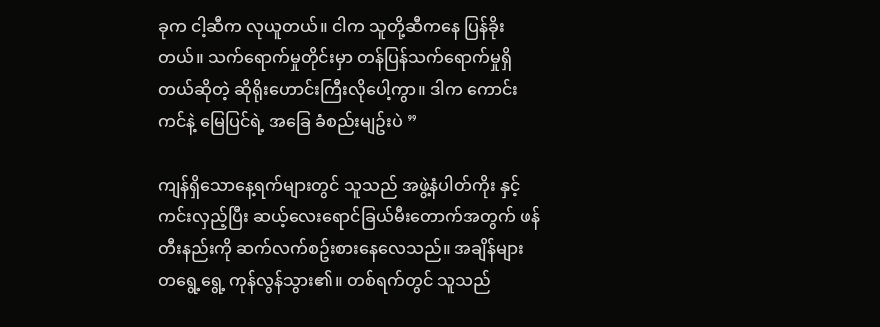ခုက ငါ့ဆီက လုယူတယ်။ ငါက သူတို့ဆီကနေ ပြန်ခိုးတယ်။ သက်ရောက်မှုတိုင်းမှာ တန်ပြန်သက်ရောက်မှုရှိတယ်ဆိုတဲ့ ဆိုရိုးဟောင်းကြီးလိုပေါ့ကွာ။ ဒါက ကောင်းကင်နဲ့ မြေပြင်ရဲ့ အခြေ ခံစည်းမျဥ်းပဲ ”

ကျန်ရှိသောနေ့ရက်များတွင် သူသည် အဖွဲ့နံပါတ်ကိုး နှင့် ကင်းလှည့်ပြီး ဆယ့်လေးရောင်ခြယ်မီးတောက်အတွက် ဖန်တီးနည်းကို ဆက်လက်စဥ်းစားနေလေသည်။ အချိန်များ တရွေ့ရွေ့ ကုန်လွန်သွား၏။ တစ်ရက်တွင် သူသည်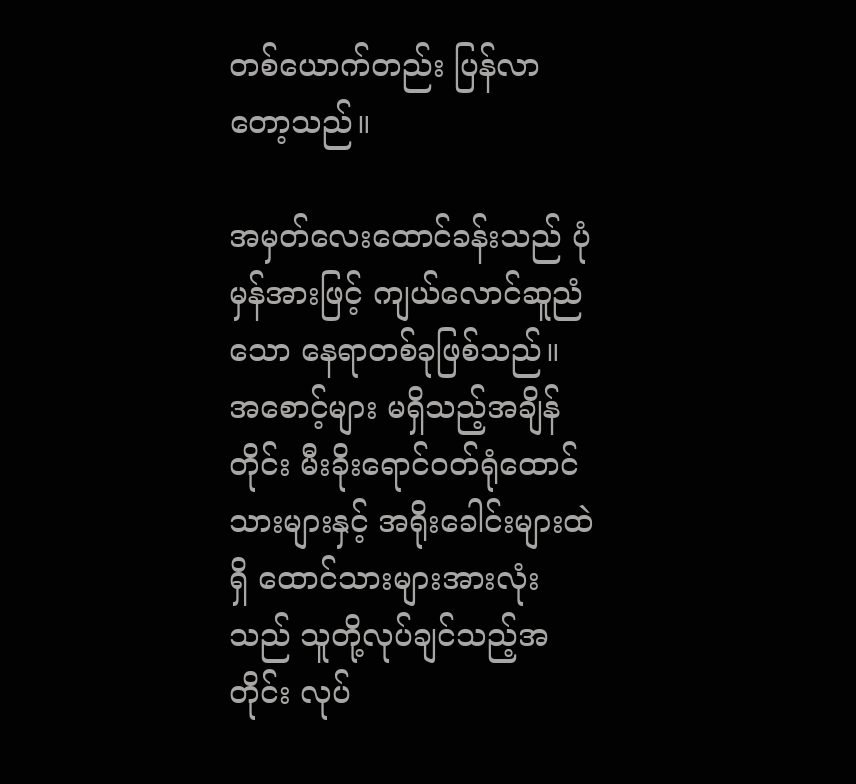တစ်ယောက်တည်း ပြန်လာတော့သည်။

အမှတ်လေးထောင်ခန်းသည် ပုံမှန်အားဖြင့် ကျယ်လောင်ဆူညံသော နေရာတစ်ခုဖြစ်သည်။ အစောင့်များ မရှိသည့်အချိန်တိုင်း မီးခိုးရောင်ဝတ်ရုံထောင်သားများနှင့် အရိုးခေါင်းများထဲရှိ ထောင်သားများအားလုံးသည် သူတို့လုပ်ချင်သည့်အတိုင်း လုပ်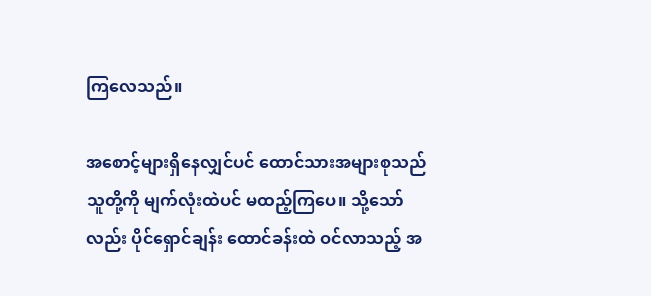ကြလေသည်။

အစောင့်များရှိနေလျှင်ပင် ထောင်သားအများစုသည် သူတို့ကို မျက်လုံးထဲပင် မထည့်ကြပေ။ သို့သော်လည်း ပိုင်ရှောင်ချန်း ထောင်ခန်းထဲ ဝင်လာသည့် အ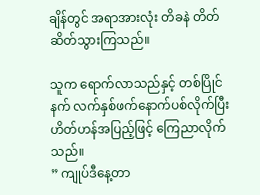ချိန်တွင် အရာအားလုံး တိခနဲ တိတ်ဆိတ်သွားကြသည်။

သူက ရောက်လာသည်နှင့် တစ်ပြိုင်နက် လက်နှစ်ဖက်နောက်ပစ်လိုက်ပြီး ဟိတ်ဟန်အပြည့်ဖြင့် ကြေညာလိုက်သည်။
” ကျုပ်ဒီနေ့တာ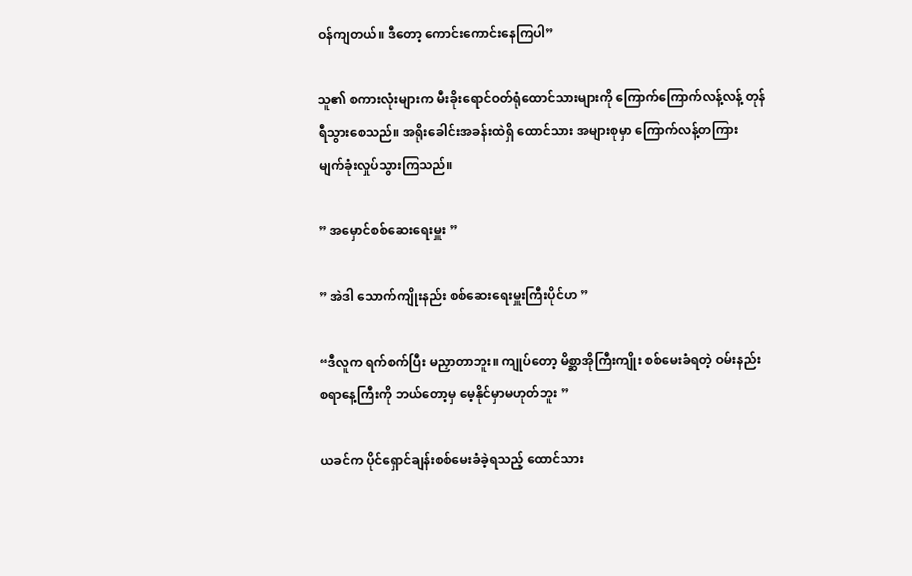ဝန်ကျတယ်။ ဒီတော့ ကောင်းကောင်းနေကြပါ”

သူ၏ စကားလုံးများက မီးခိုးရောင်ဝတ်ရုံထောင်သားများကို ကြောက်ကြောက်လန့်လန့် တုန်ရီသွားစေသည်။ အရိုးခေါင်းအခန်းထဲရှိ ထောင်သား အများစုမှာ ကြောက်လန့်တကြား မျက်ခုံးလှုပ်သွားကြသည်။

” အမှောင်စစ်ဆေးရေးမှူး ”

” အဲဒါ သောက်ကျိုးနည်း စစ်ဆေးရေးမှူးကြီးပိုင်ဟ ”

“ဒီလူက ရက်စက်ပြီး မညှာတာဘူး။ ကျုပ်တော့ မိစ္ဆာအိုကြီးကျိုး စစ်မေးခံရတဲ့ ဝမ်းနည်းစရာနေ့ကြီးကို ဘယ်တော့မှ မေ့နိုင်မှာမဟုတ်ဘူး ”

ယခင်က ပိုင်ရှောင်ချန်းစစ်မေးခံခဲ့ရသည့် ထောင်သား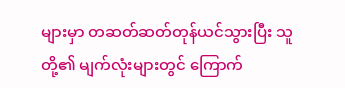များမှာ တဆတ်ဆတ်တုန်ယင်သွားပြီး သူတို့၏ မျက်လုံးများတွင် ကြောက်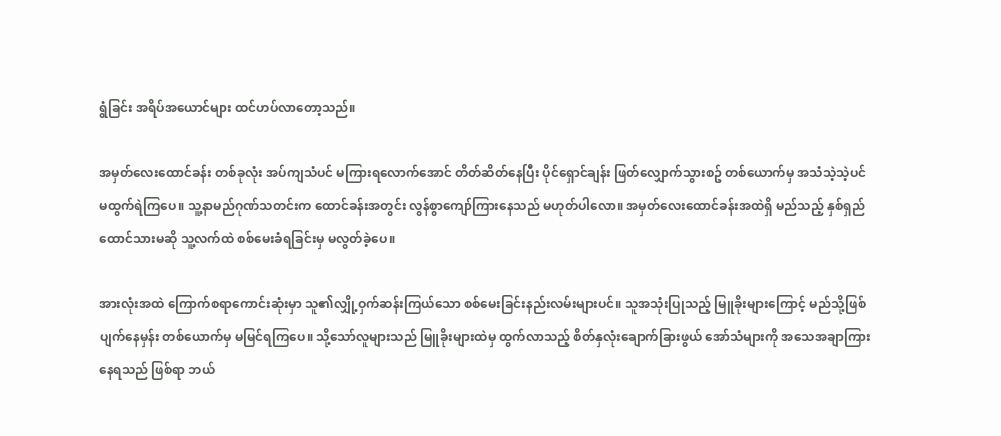ရွံခြင်း အရိပ်အယောင်များ ထင်ဟပ်လာတော့သည်။

အမှတ်လေးထောင်ခန်း တစ်ခုလုံး အပ်ကျသံပင် မကြားရလောက်အောင် တိတ်ဆိတ်နေပြီး ပိုင်ရှောင်ချန်း ဖြတ်လျှောက်သွားစဥ် တစ်ယောက်မှ အသံသဲ့သဲ့ပင် မထွက်ရဲကြပေ။ သူ့နာမည်ဂုဏ်သတင်းက ထောင်ခန်းအတွင်း လွန်စွာကျော်ကြားနေသည် မဟုတ်ပါလော။ အမှတ်လေးထောင်ခန်းအထဲရှိ မည်သည့် နှစ်ရှည်ထောင်သားမဆို သူ့လက်ထဲ စစ်မေးခံရခြင်းမှ မလွတ်ခဲ့ပေ။

အားလုံးအထဲ ကြောက်စရာကောင်းဆုံးမှာ သူ၏လျှို့ဝှက်ဆန်းကြယ်သော စစ်မေးခြင်းနည်းလမ်းများပင်။ သူအသုံးပြုသည့် မြူခိုးများကြောင့် မည်သို့ဖြစ်ပျက်နေမှန်း တစ်ယောက်မှ မမြင်ရကြပေ။ သို့သော်လူများသည် မြူခိုးများထဲမှ ထွက်လာသည့် စိတ်နှလုံးချောက်ခြားဖွယ် အော်သံများကို အသေအချာကြားနေရသည် ဖြစ်ရာ ဘယ်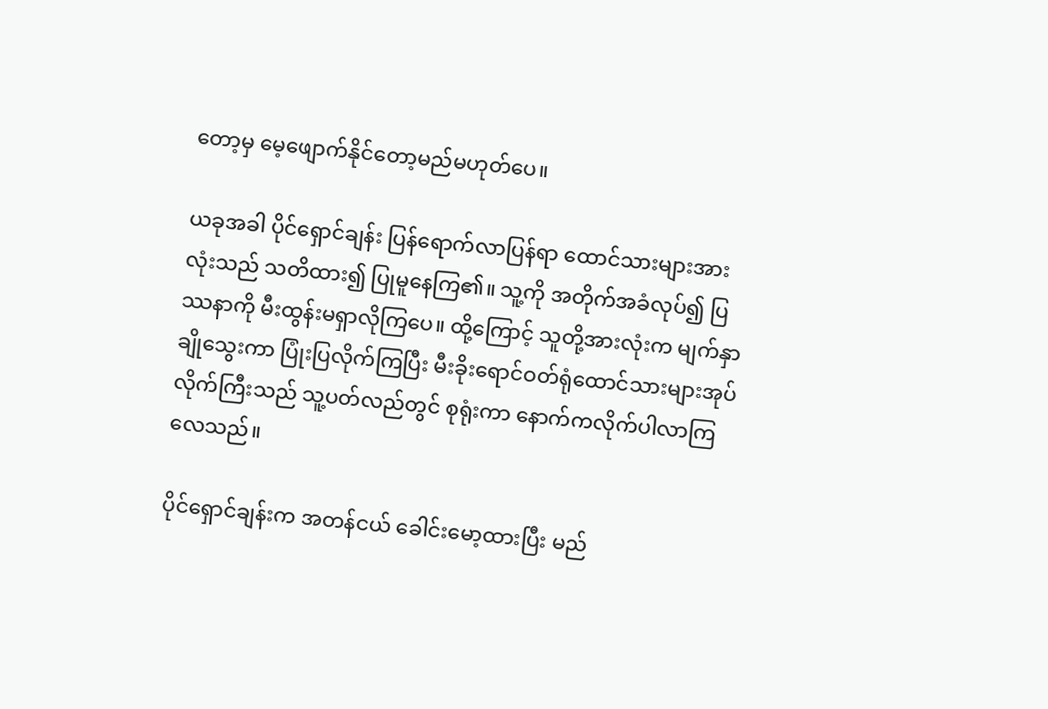တော့မှ မေ့ဖျောက်နိုင်တော့မည်မဟုတ်ပေ။

ယခုအခါ ပိုင်ရှောင်ချန်း ပြန်ရောက်လာပြန်ရာ ထောင်သားများအားလုံးသည် သတိထား၍ ပြုမူနေကြ၏။ သူ့ကို အတိုက်အခံလုပ်၍ ပြဿနာကို မီးထွန်းမရှာလိုကြပေ။ ထို့ကြောင့် သူတို့အားလုံးက မျက်နှာချိုသွေးကာ ပြုံးပြလိုက်ကြပြီး မီးခိုးရောင်ဝတ်ရုံထောင်သားများအုပ်လိုက်ကြီးသည် သူ့ပတ်လည်တွင် စုရုံးကာ နောက်ကလိုက်ပါလာကြလေသည်။

ပိုင်ရှောင်ချန်းက အတန်ငယ် ခေါင်းမော့ထားပြီး မည်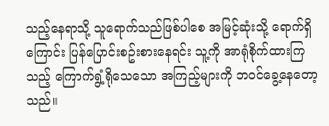သည့်နေရာသို့ သူရောက်သည်ဖြစ်ပါစေ အမြင့်ဆုံးသို့ ရောက်ရှိကြောင်း ပြန်ပြောင်းစဥ်းစားနေရင်း သူ့ကို အာရုံစိုက်ထားကြသည့် ကြောက်ရွံ့ရိုသေသော အကြည့်များကို ဘဝင်ခွေ့နေတော့သည်။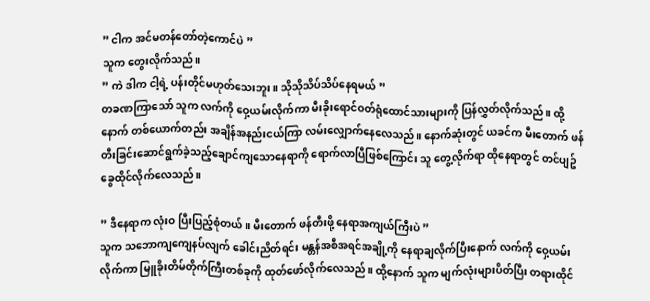” ငါက အင်မတန်တော်တဲ့ကောင်ပဲ ”
သူက တွေးလိုက်သည်။
” ကဲ ဒါက ငါ့ရဲ့ ပန်းတိုင်မဟုတ်သေးဘူး။ သိုသိုသိပ်သိပ်နေရမယ် ”
တခဏကြာသော် သူက လက်ကို ဝှေ့ယမ်းလိုက်ကာ မီးခိုးရောင်ဝတ်ရုံထောင်သားများကို ပြန်လွှတ်လိုက်သည်။ ထို့နောက် တစ်ယောက်တည်း အချိန်အနည်းငယ်ကြာ လမ်းလျှောက်နေလေသည်။ နောက်ဆုံးတွင် ယခင်က မီးတောက် ဖန်တီးခြင်းဆောင်ရွက်ခဲ့သည့်ချောင်ကျသောနေရာကို ရောက်လာပြီဖြစ်ကြောင်း သူ တွေ့လိုက်ရာ ထိုနေရာတွင် တင်ပျဥ်ခွေထိုင်လိုက်လေသည်။

” ဒီနေရာက လုံးဝ ပြီးပြည့်စုံတယ်။ မီးတောက် ဖန်တီးဖို့ နေရာအကျယ်ကြီးပဲ ”
သူက သဘောကျကျေနပ်လျက် ခေါင်းညိတ်ရင်း မန္တန်အစီအရင်အချို့ကို နေရာချလိုက်ပြီးနောက် လက်ကို ဝှေ့ယမ်းလိုက်ကာ မြူခိုးတိမ်တိုက်ကြီးတစ်ခုကို ထုတ်ဖော်လိုက်လေသည်။ ထို့နောက် သူက မျက်လုံးများပိတ်ပြီး တရားထိုင်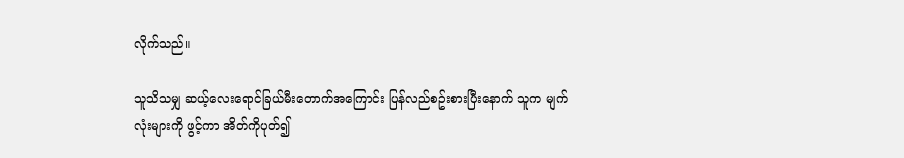လိုက်သည်။

သူသိသမျှ ဆယ့်လေးရောင်ခြယ်မီးတောက်အကြောင်း ပြန်လည်စဥ်းစားပြီးနောက် သူက မျက်လုံးများကို ဖွင့်ကာ အိတ်ကိုပုတ်၍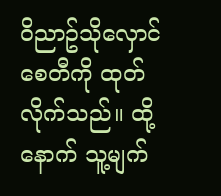ဝိညာဥ်သိုလှောင်စေတီကို ထုတ်လိုက်သည်။ ထို့နောက် သူ့မျက်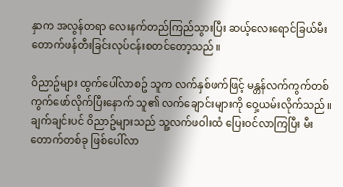နှာက အလွန်တရာ လေးနက်တည်ကြည်သွားပြီး ဆယ့်လေးရောင်ခြယ်မီးတောက်ဖန်တီးခြင်းလုပ်ငန်းစတင်တော့သည်။

ဝိညာဥ်များ ထွက်ပေါ်လာစဥ် သူက လက်နှစ်ဖက်ဖြင့် မန္တန်လက်ကွက်တစ်ကွက်ဖော်လိုက်ပြီးနောက် သူ၏ လက်ချောင်းများကို ဝှေ့ယမ်းလိုက်သည်။ ချက်ချင်းပင် ဝိညာဥ်များသည် သူ့လက်ဖဝါးထံ ပြေးဝင်လာကြပြီး မီးတောက်တစ်ခု ဖြစ်ပေါ်လာ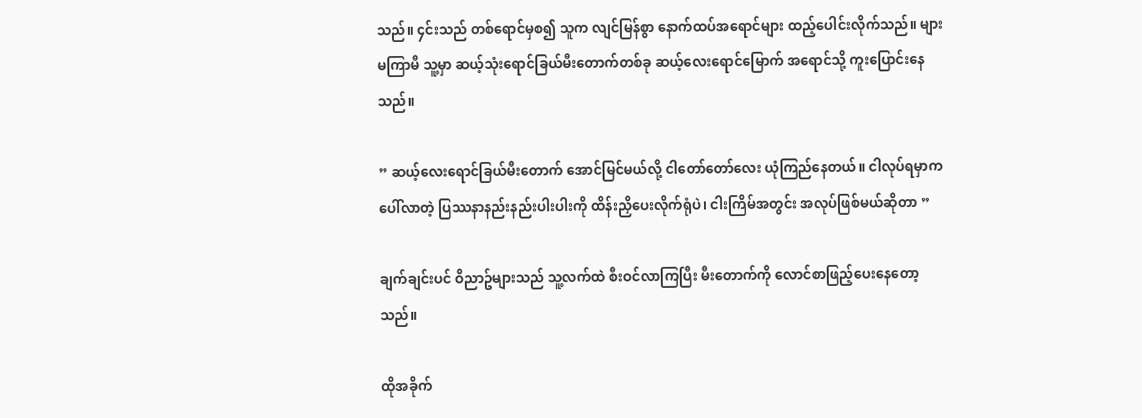သည်။ ၄င်းသည် တစ်ရောင်မှစ၍ သူက လျင်မြန်စွာ နောက်ထပ်အရောင်များ ထည့်ပေါင်းလိုက်သည်။ များမကြာမီ သူ့မှာ ဆယ့်သုံးရောင်ခြယ်မီးတောက်တစ်ခု ဆယ့်လေးရောင်မြောက် အရောင်သို့ ကူးပြောင်းနေသည်။

” ဆယ့်လေးရောင်ခြယ်မီးတောက် အောင်မြင်မယ်လို့ ငါတော်တော်လေး ယုံကြည်နေတယ်။ ငါလုပ်ရမှာက ပေါ်လာတဲ့ ပြဿနာနည်းနည်းပါးပါးကို ထိန်းညှိပေးလိုက်ရုံပဲ၊ ငါးကြိမ်အတွင်း အလုပ်ဖြစ်မယ်ဆိုတာ ”

ချက်ချင်းပင် ဝိညာဥ်များသည် သူ့လက်ထဲ စီးဝင်လာကြပြီး မီးတောက်ကို လောင်စာဖြည့်ပေးနေတော့သည်။

ထိုအခိုက်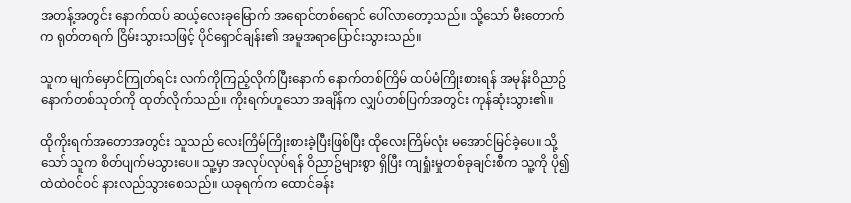အတန့်အတွင်း နောက်ထပ် ဆယ့်လေးခုမြောက် အရောင်တစ်ရောင် ပေါ်လာတော့သည်။ သို့သော် မီးတောက်က ရုတ်တရက် ငြိမ်းသွားသဖြင့် ပိုင်ရှောင်ချန်း၏ အမူအရာပြောင်းသွားသည်။

သူက မျက်မှောင်ကြုတ်ရင်း လက်ကိုကြည့်လိုက်ပြီးနောက် နောက်တစ်ကြိမ် ထပ်မံကြိုးစားရန် အမုန်းဝိညာဥ်နောက်တစ်သုတ်ကို ထုတ်လိုက်သည်။ ကိုးရက်ဟူသော အချိန်က လျှပ်တစ်ပြက်အတွင်း ကုန်ဆုံးသွား၏။

ထိုကိုးရက်အတောအတွင်း သူသည် လေးကြိမ်ကြိုးစားခဲ့ပြီးဖြစ်ပြီး ထိုလေးကြိမ်လုံး မအောင်မြင်ခဲ့ပေ။ သို့သော် သူက စိတ်ပျက်မသွားပေ။ သူ့မှာ အလုပ်လုပ်ရန် ဝိညာဥ်များစွာ ရှိပြီး ကျရှုံးမှုတစ်ခုချင်းစီက သူ့ကို ပို၍ ထဲထဲဝင်ဝင် နားလည်သွားစေသည်။ ယခုရက်က ထောင်ခန်း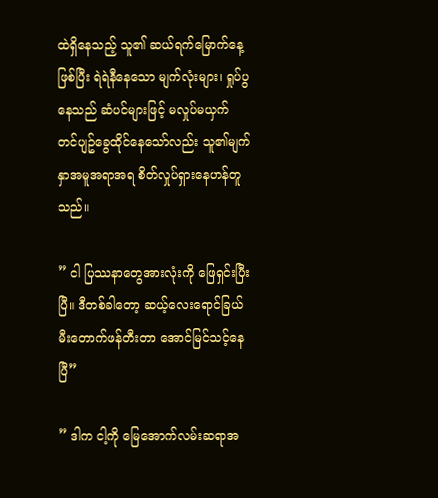ထဲရှိနေသည့် သူ၏ ဆယ်ရက်မြောက်နေ့ဖြစ်ပြီး ရဲရဲနီနေသော မျက်လုံးများ၊ ရှုပ်ပွနေသည် ဆံပင်များဖြင့် မလှုပ်မယှက် တင်ပျဥ်ခွေထိုင်နေသော်လည်း သူ၏မျက်နှာအမူအရာအရ စိတ်လှုပ်ရှားနေဟန်တူသည်။

” ငါ ပြဿနာတွေအားလုံးကို ဖြေရှင်းပြီးပြီ။ ဒီတစ်ခါတော့ ဆယ့်လေးရောင်ခြယ်မီးတောက်ဖန်တီးတာ အောင်မြင်သင့်နေပြီ”

” ဒါက ငါ့ကို မြေအောက်လမ်းဆရာအ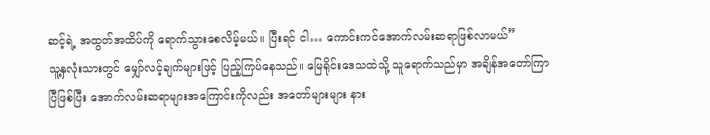ဆင့်ရဲ့ အထွတ်အထိပ်ကို ရောက်သွားစေလိမ့်မယ်။ ပြီးရင် ငါ… ကောင်းကင်အောက်လမ်းဆရာဖြစ်လာမယ်”
သူ့နှလုံးသားတွင် မျှော်လင့်ချက်များဖြင့် ပြည့်ကြပ်နေသည်။ မြေရိုင်းဒေသထဲသို့ သူရောက်သည်မှာ အချိန်အတော်ကြာပြီဖြစ်ပြီး အောက်လမ်းဆရာများအကြောင်းကိုလည်း အတော်များများ နား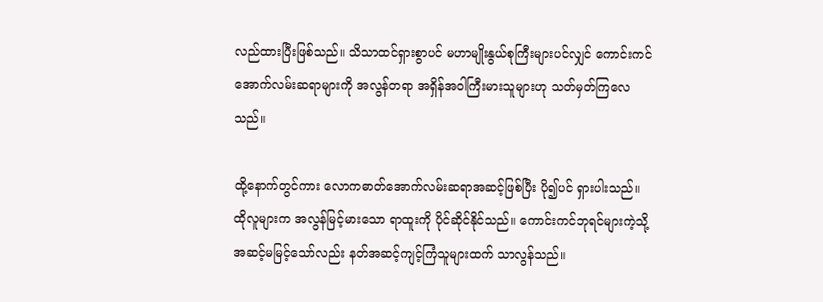လည်ထားပြီးဖြစ်သည်။ သိသာထင်ရှားစွာပင် မဟာမျိုးနွယ်စုကြီးများပင်လျှင် ကောင်းကင်အောက်လမ်းဆရာများကို အလွန်တရာ အရှိန်အဝါကြီးမားသူများဟု သတ်မှတ်ကြလေသည်။

ထို့နောက်တွင်ကား လောကဓာတ်အောက်လမ်းဆရာအဆင့်ဖြစ်ပြီး ပို၍ပင် ရှားပါးသည်။ ထိုလူများက အလွန်မြင့်မားသော ရာထူးကို ပိုင်ဆိုင်နိုင်သည်။ ကောင်းကင်ဘုရင်များကဲ့သို့ အဆင့်မမြင့်သော်လည်း နတ်အဆင့်ကျင့်ကြံသူများထက် သာလွန်သည်။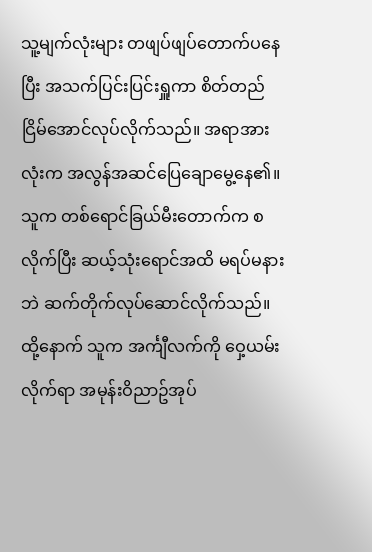သူ့မျက်လုံးများ တဖျပ်ဖျပ်တောက်ပနေပြီး အသက်ပြင်းပြင်းရှူကာ စိတ်တည်ငြိမ်အောင်လုပ်လိုက်သည်။ အရာအားလုံးက အလွန်အဆင်ပြေချောမွေ့နေ၏။ သူက တစ်ရောင်ခြယ်မီးတောက်က စလိုက်ပြီး ဆယ့်သုံးရောင်အထိ မရပ်မနားဘဲ ဆက်တိုက်လုပ်ဆောင်လိုက်သည်။ ထို့နောက် သူက အင်္ကျီလက်ကို ဝှေ့ယမ်းလိုက်ရာ အမုန်းဝိညာဥ်အုပ်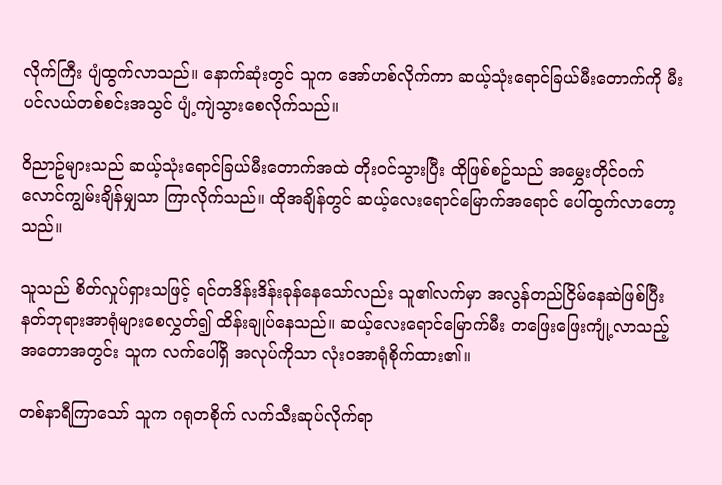လိုက်ကြီး ပျံထွက်လာသည်။ နောက်ဆုံးတွင် သူက အော်ဟစ်လိုက်ကာ ဆယ့်သုံးရောင်ခြယ်မီးတောက်ကို မီးပင်လယ်တစ်စင်းအသွင် ပျံ့ကျဲသွားစေလိုက်သည်။

ဝိညာဥ်များသည် ဆယ့်သုံးရောင်ခြယ်မီးတောက်အထဲ တိုးဝင်သွားပြီး ထိုဖြစ်စဥ်သည် အမွှေးတိုင်ဝက် လောင်ကျွမ်းချိန်မျှသာ ကြာလိုက်သည်။ ထိုအချိန်တွင် ဆယ့်လေးရောင်မြောက်အရောင် ပေါ်ထွက်လာတော့သည်။

သူသည် စိတ်လှုပ်ရှားသဖြင့် ရင်တဒိန်းဒိန်းခုန်နေသော်လည်း သူ၏လက်မှာ အလွန်တည်ငြိမ်နေဆဲဖြစ်ပြီး နတ်ဘုရားအာရုံများစေလွှတ်၍ ထိန်းချုပ်နေသည်။ ဆယ့်လေးရောင်မြောက်မီး တဖြေးဖြေးကျုံ့လာသည့်အတောအတွင်း သူက လက်ပေါ်ရှိ အလုပ်ကိုသာ လုံးဝအာရုံစိုက်ထား၏။

တစ်နာရီကြာသော် သူက ဂရုတစိုက် လက်သီးဆုပ်လိုက်ရာ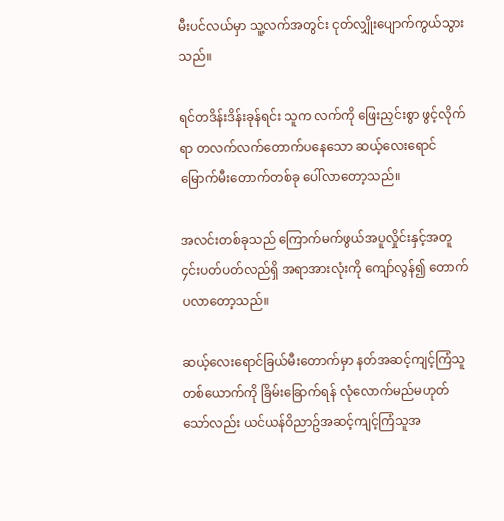မီးပင်လယ်မှာ သူ့လက်အတွင်း ငုတ်လျှိုးပျောက်ကွယ်သွားသည်။

ရင်တဒိန်းဒိန်းခုန်ရင်း သူက လက်ကို ဖြေးညှင်းစွာ ဖွင့်လိုက်ရာ တလက်လက်တောက်ပနေသော ဆယ့်လေးရောင်မြောက်မီးတောက်တစ်ခု ပေါ်လာတော့သည်။

အလင်းတစ်ခုသည် ကြောက်မက်ဖွယ်အပူလှိုင်းနှင့်အတူ ၄င်းပတ်ပတ်လည်ရှိ အရာအားလုံးကို ကျော်လွန်၍ တောက်ပလာတော့သည်။

ဆယ့်လေးရောင်ခြယ်မီးတောက်မှာ နတ်အဆင့်ကျင့်ကြံသူတစ်ယောက်ကို ခြိမ်းခြောက်ရန် လုံလောက်မည်မဟုတ်သော်လည်း ယင်ယန်ဝိညာဥ်အဆင့်ကျင့်ကြံသူအ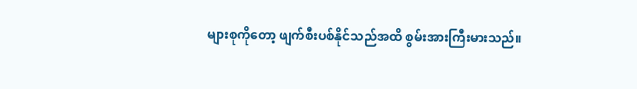များစုကိုတော့ ဖျက်စီးပစ်နိုင်သည်အထိ စွမ်းအားကြီးမားသည်။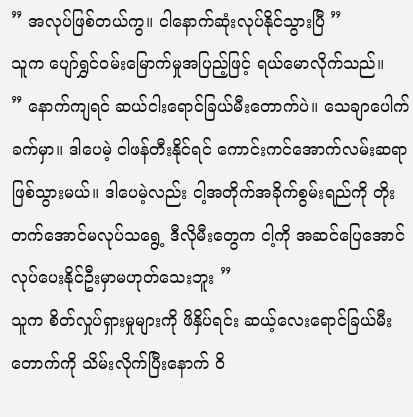” အလုပ်ဖြစ်တယ်ကွ။ ငါနောက်ဆုံးလုပ်နိုင်သွားပြီ ”
သူက ပျော်ရွှင်ဝမ်းမြောက်မှုအပြည့်ဖြင့် ရယ်မောလိုက်သည်။
” နောက်ကျရင် ဆယ်ငါးရောင်ခြယ်မီးတောက်ပဲ။ သေချာပေါက် ခက်မှာ။ ဒါပေမဲ့ ငါဖန်တီးနိုင်ရင် ကောင်းကင်အောက်လမ်းဆရာဖြစ်သွားမယ်။ ဒါပေမဲ့လည်း ငါ့အတိုက်အခိုက်စွမ်းရည်ကို တိုးတက်အောင်မလုပ်သရွေ့ ဒီလိုမီးတွေက ငါ့ကို အဆင်ပြေအောင် လုပ်ပေးနိုင်ဦးမှာမဟုတ်သေးဘူး ”
သူက စိတ်လှုပ်ရှားမှုများကို ဖိနှိပ်ရင်း ဆယ့်လေးရောင်ခြယ်မီးတောက်ကို သိမ်းလိုက်ပြီးနောက် ဝိ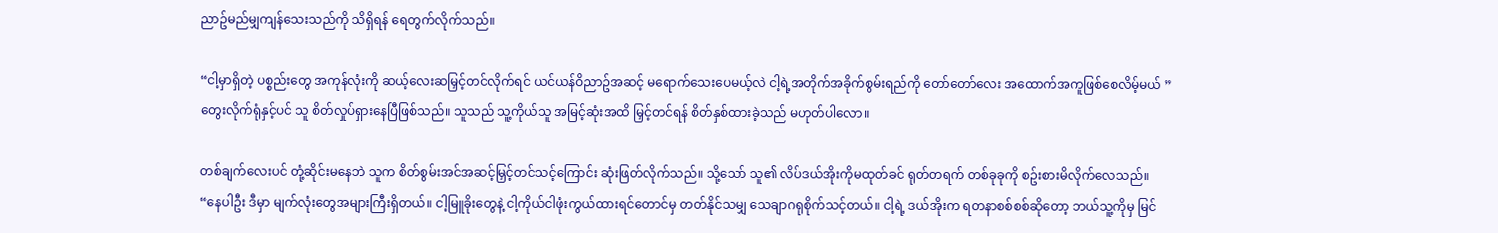ညာဥ်မည်မျှကျန်သေးသည်ကို သိရှိရန် ရေတွက်လိုက်သည်။

“ငါ့မှာရှိတဲ့ ပစ္စည်းတွေ အကုန်လုံးကို ဆယ့်လေးဆမြှင့်တင်လိုက်ရင် ယင်ယန်ဝိညာဥ်အဆင့် မရောက်သေးပေမယ့်လဲ ငါ့ရဲ့အတိုက်အခိုက်စွမ်းရည်ကို တော်တော်လေး အထောက်အကူဖြစ်စေလိမ့်မယ် ”
တွေးလိုက်ရုံနှင့်ပင် သူ စိတ်လှုပ်ရှားနေပြီဖြစ်သည်။ သူသည် သူ့ကိုယ်သူ အမြင့်ဆုံးအထိ မြှင့်တင်ရန် စိတ်နှစ်ထားခဲ့သည် မဟုတ်ပါလော။

တစ်ချက်လေးပင် တုံ့ဆိုင်းမနေဘဲ သူက စိတ်စွမ်းအင်အဆင့်မြှင့်တင်သင့်ကြောင်း ဆုံးဖြတ်လိုက်သည်။ သို့သော် သူ၏ လိပ်ဒယ်အိုးကိုမထုတ်ခင် ရုတ်တရက် တစ်ခုခုကို စဥ်းစားမိလိုက်လေသည်။
“နေပါဦး ဒီမှာ မျက်လုံးတွေအများကြီးရှိတယ်။ ငါ့မြူခိုးတွေနဲ့ ငါ့ကိုယ်ငါဖုံးကွယ်ထားရင်တောင်မှ တတ်နိုင်သမျှ သေချာဂရုစိုက်သင့်တယ်။ ငါ့ရဲ့ ဒယ်အိုးက ရတနာစစ်စစ်ဆိုတော့ ဘယ်သူ့ကိုမှ မြင်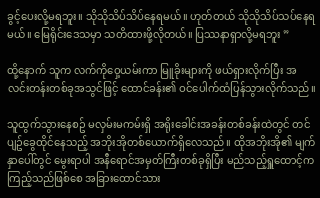ခွင့်ပေးလို့မရဘူး။ သိုသိုသိပ်သိပ်နေရမယ်။ ဟုတ်တယ် သိုသိုသိပ်သပ်နေရမယ်။ မြေရိုင်းဒေသမှာ သတိထားဖို့လိုတယ်။ ပြဿနာရှာလို့မရဘူး ”

ထို့နောက် သူက လက်ကိုဝှေ့ယမ်းကာ မြူခိုးများကို ဖယ်ရှားလိုက်ပြီး အလင်းတန်းတစ်ခုအသွင်ဖြင့် ထောင်ခန်း၏ ဝင်ပေါက်ထံပြန်သွားလိုက်သည်။

သူထွက်သွားနေစဥ် မလှမ်းမကမ်းရှိ အရိုးခေါင်းအခန်းတစ်ခန်းထဲတွင် တင်ပျဥ်ခွေထိုင်နေသည့် အဘိုးအိုတစ်ယောက်ရှိလေသည်။ ထိုအဘိုးအို၏ မျက်နှာပေါ်တွင် မွေးရာပါ အနီရောင်အမှတ်ကြီးတစ်ခုရှိပြီး မည်သည့်ရှူထောင့်ကကြည့်သည်ဖြစ်စေ အခြားထောင်သား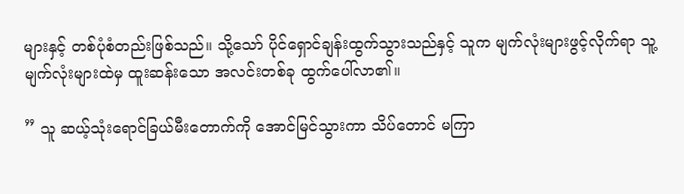များနှင့် တစ်ပုံစံတည်းဖြစ်သည်။ သို့သော် ပိုင်ရှောင်ချန်းထွက်သွားသည်နှင့် သူက မျက်လုံးများဖွင့်လိုက်ရာ သူ့မျက်လုံးများထဲမှ ထူးဆန်းသော အလင်းတစ်ခု ထွက်ပေါ်လာ၏။

” သူ ဆယ့်သုံးရောင်ခြယ်မီးတောက်ကို အောင်မြင်သွားကာ သိပ်တောင် မကြာ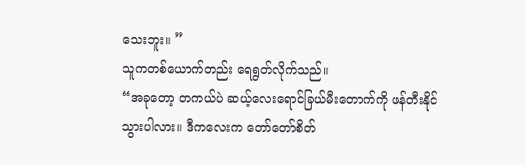သေးဘူး။ ”
သူကတစ်ယောက်တည်း ရေရွတ်လိုက်သည်။
“အခုတော့ တကယ်ပဲ ဆယ့်လေးရောင်ခြယ်မီးတောက်ကို ဖန်တီးနိုင်သွားပါလား။ ဒီကလေးက တော်တော်စိတ်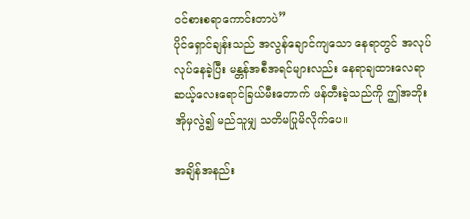ဝင်စားစရာကောင်းတာပဲ”
ပိုင်ရှောင်ချန်းသည် အလွန်ချောင်ကျသော နေရာတွင် အလုပ်လုပ်နေခဲ့ပြီး မန္တန်အစီအရင်များလည်း နေရာချထားလေရာ ဆယ့်လေးရောင်ခြယ်မီးတောက် ဖန်တီးခဲ့သည်ကို ဤအဘိုးအိုမှလွဲ၍ မည်သူမျှ သတိမပြုမိလိုက်ပေ။

အချိန်အနည်း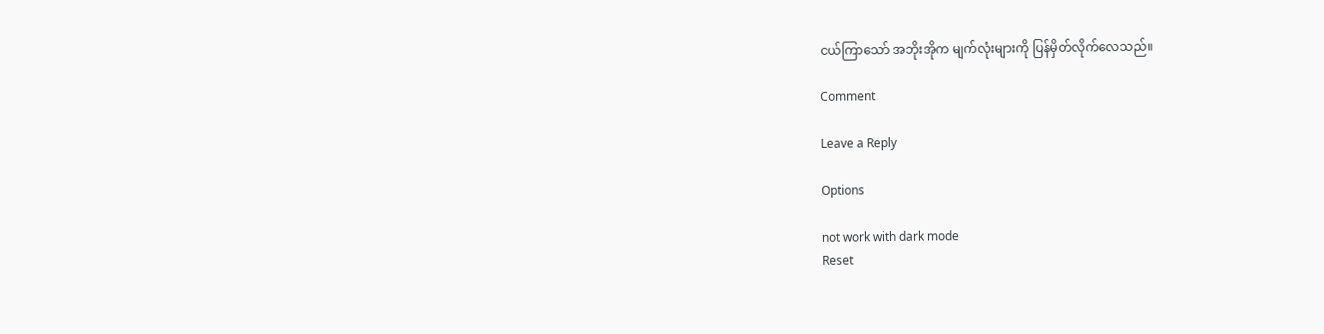ငယ်ကြာသော် အဘိုးအိုက မျက်လုံးများကို ပြန်မှိတ်လိုက်လေသည်။

Comment

Leave a Reply

Options

not work with dark mode
Reset